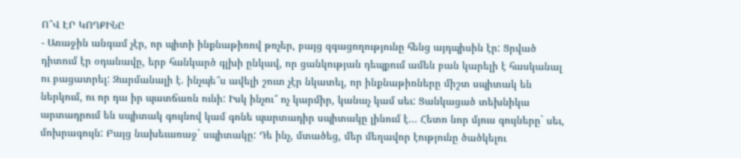Ո՞Վ ԷՐ ԿՈՂՔԻՆԸ
- Առաջին անգամ չէր, որ պիտի ինքնաթիռով թռչեր, բայց զգացողությունը հենց այդպիսին էր: Ցրված դիտում էր օդանավը, երբ հանկարծ գլխի ընկավ, որ ցանկության դեպքում ամեն բան կարելի է հասկանալ ու բացատրել: Զարմանալի է. ինչպե՞ս ավելի շուտ չէր նկատել, որ ինքնաթիռները միշտ սպիտակ են ներկում, ու որ դա իր պատճառն ունի: Իսկ ինչու՞ ոչ կարմիր, կանաչ կամ սեւ: Ցանկացած տեխնիկա արտադրում են սպիտակ գույնով կամ գոնե պարտադիր սպիտակը լինում է... Հետո նոր մյուս գույները` սեւ, մոխրագույն: Բայց նախեւառաջ` սպիտակը: Դե ինչ, մտածեց, մեր մեղավոր էությունը ծածկելու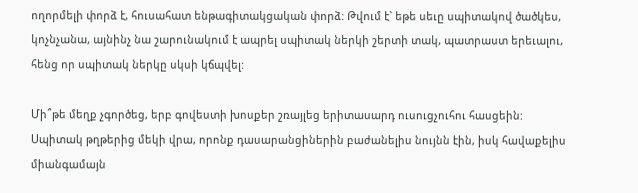ողորմելի փորձ է, հուսահատ ենթագիտակցական փորձ: Թվում է` եթե սեւը սպիտակով ծածկես, կոչնչանա, այնինչ նա շարունակում է ապրել սպիտակ ներկի շերտի տակ, պատրաստ երեւալու, հենց որ սպիտակ ներկը սկսի կճպվել:

Մի՞թե մեղք չգործեց, երբ գովեստի խոսքեր շռայլեց երիտասարդ ուսուցչուհու հասցեին: Սպիտակ թղթերից մեկի վրա, որոնք դասարանցիներին բաժանելիս նույնն էին, իսկ հավաքելիս միանգամայն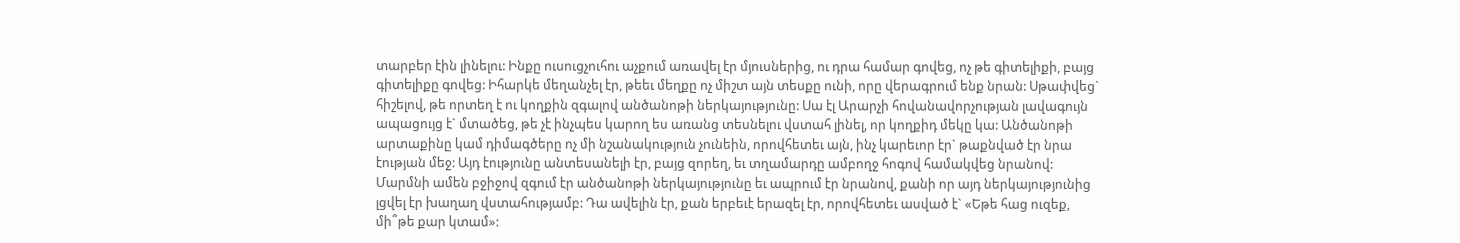տարբեր էին լինելու: Ինքը ուսուցչուհու աչքում առավել էր մյուսներից, ու դրա համար գովեց, ոչ թե գիտելիքի, բայց գիտելիքը գովեց: Իհարկե մեղանչել էր, թեեւ մեղքը ոչ միշտ այն տեսքը ունի, որը վերագրում ենք նրան: Սթափվեց` հիշելով, թե որտեղ է ու կողքին զգալով անծանոթի ներկայությունը: Սա էլ Արարչի հովանավորչության լավագույն ապացույց է` մտածեց, թե չէ ինչպես կարող ես առանց տեսնելու վստահ լինել, որ կողքիդ մեկը կա: Անծանոթի արտաքինը կամ դիմագծերը ոչ մի նշանակություն չունեին, որովհետեւ այն, ինչ կարեւոր էր` թաքնված էր նրա էության մեջ: Այդ էությունը անտեսանելի էր, բայց զորեղ, եւ տղամարդը ամբողջ հոգով համակվեց նրանով: Մարմնի ամեն բջիջով զգում էր անծանոթի ներկայությունը եւ ապրում էր նրանով, քանի որ այդ ներկայությունից լցվել էր խաղաղ վստահությամբ: Դա ավելին էր, քան երբեւէ երազել էր, որովհետեւ ասված է` «Եթե հաց ուզեք, մի՞թե քար կտամ»: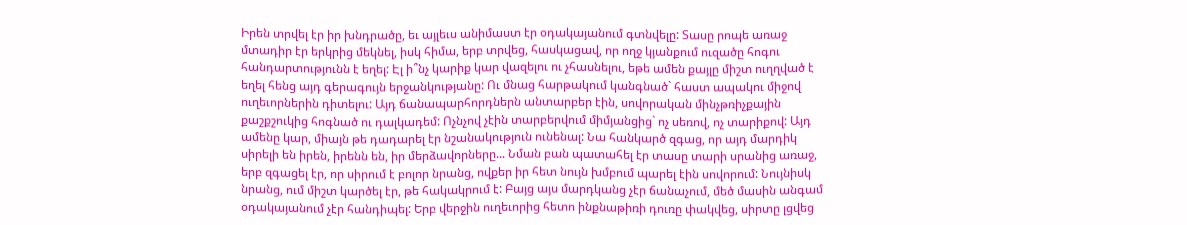Իրեն տրվել էր իր խնդրածը, եւ այլեւս անիմաստ էր օդակայանում գտնվելը: Տասը րոպե առաջ մտադիր էր երկրից մեկնել, իսկ հիմա, երբ տրվեց, հասկացավ, որ ողջ կյանքում ուզածը հոգու հանդարտությունն է եղել: Էլ ի՞նչ կարիք կար վազելու ու չհասնելու, եթե ամեն քայլը միշտ ուղղված է եղել հենց այդ գերագույն երջանկությանը: Ու մնաց հարթակում կանգնած` հաստ ապակու միջով ուղեւորներին դիտելու: Այդ ճանապարհորդներն անտարբեր էին, սովորական մինչթռիչքային քաշքշուկից հոգնած ու դալկադեմ: Ոչնչով չէին տարբերվում միմյանցից` ոչ սեռով, ոչ տարիքով: Այդ ամենը կար, միայն թե դադարել էր նշանակություն ունենալ: Նա հանկարծ զգաց, որ այդ մարդիկ սիրելի են իրեն, իրենն են, իր մերձավորները... Նման բան պատահել էր տասը տարի սրանից առաջ, երբ զգացել էր, որ սիրում է բոլոր նրանց, ովքեր իր հետ նույն խմբում պարել էին սովորում: Նույնիսկ նրանց, ում միշտ կարծել էր, թե հակակրում է: Բայց այս մարդկանց չէր ճանաչում, մեծ մասին անգամ օդակայանում չէր հանդիպել: Երբ վերջին ուղեւորից հետո ինքնաթիռի դուռը փակվեց, սիրտը լցվեց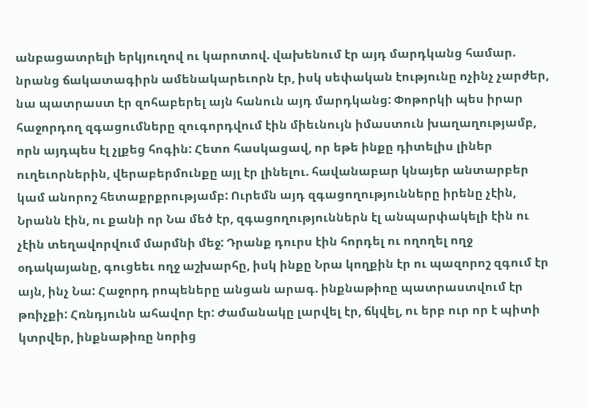անբացատրելի երկյուղով ու կարոտով. վախենում էր այդ մարդկանց համար. նրանց ճակատագիրն ամենակարեւորն էր, իսկ սեփական էությունը ոչինչ չարժեր, նա պատրաստ էր զոհաբերել այն հանուն այդ մարդկանց: Փոթորկի պես իրար հաջորդող զգացումները զուգորդվում էին միեւնույն իմաստուն խաղաղությամբ, որն այդպես էլ չլքեց հոգին: Հետո հասկացավ, որ եթե ինքը դիտելիս լիներ ուղեւորներին, վերաբերմունքը այլ էր լինելու. հավանաբար կնայեր անտարբեր կամ անորոշ հետաքրքրությամբ: Ուրեմն այդ զգացողությունները իրենը չէին, Նրանն էին, ու քանի որ Նա մեծ էր, զգացողություններն էլ անպարփակելի էին ու չէին տեղավորվում մարմնի մեջ: Դրանք դուրս էին հորդել ու ողողել ողջ օդակայանը, գուցեեւ ողջ աշխարհը, իսկ ինքը Նրա կողքին էր ու պազորոշ զգում էր այն, ինչ Նա: Հաջորդ րոպեները անցան արագ. ինքնաթիռը պատրաստվում էր թռիչքի: Հռնդյունն ահավոր էր: Ժամանակը լարվել էր, ճկվել, ու երբ ուր որ է պիտի կտրվեր, ինքնաթիռը նորից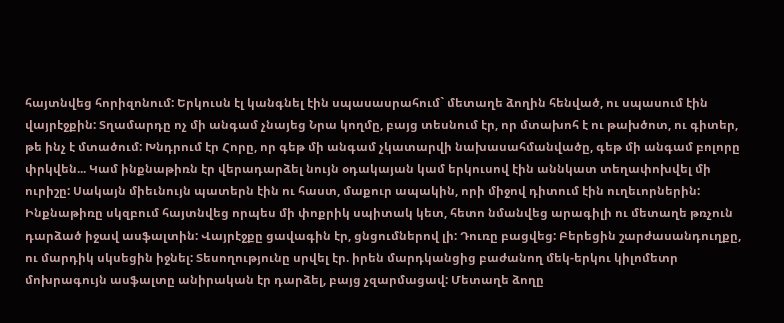հայտնվեց հորիզոնում: Երկուսն էլ կանգնել էին սպասասրահում` մետաղե ձողին հենված, ու սպասում էին վայրէջքին: Տղամարդը ոչ մի անգամ չնայեց Նրա կողմը, բայց տեսնում էր, որ մտախոհ է ու թախծոտ, ու գիտեր, թե ինչ է մտածում: Խնդրում էր Հորը, որ գեթ մի անգամ չկատարվի նախասահմանվածը, գեթ մի անգամ բոլորը փրկվեն... Կամ ինքնաթիռն էր վերադարձել նույն օդակայան կամ երկուսով էին աննկատ տեղափոխվել մի ուրիշը: Սակայն միեւնույն պատերն էին ու հաստ, մաքուր ապակին, որի միջով դիտում էին ուղեւորներին: Ինքնաթիռը սկզբում հայտնվեց որպես մի փոքրիկ սպիտակ կետ, հետո նմանվեց արագիլի ու մետաղե թռչուն դարձած իջավ ասֆալտին: Վայրէջքը ցավագին էր, ցնցումներով լի: Դուռը բացվեց: Բերեցին շարժասանդուղքը, ու մարդիկ սկսեցին իջնել: Տեսողությունը սրվել էր. իրեն մարդկանցից բաժանող մեկ-երկու կիլոմետր մոխրագույն ասֆալտը անիրական էր դարձել, բայց չզարմացավ: Մետաղե ձողը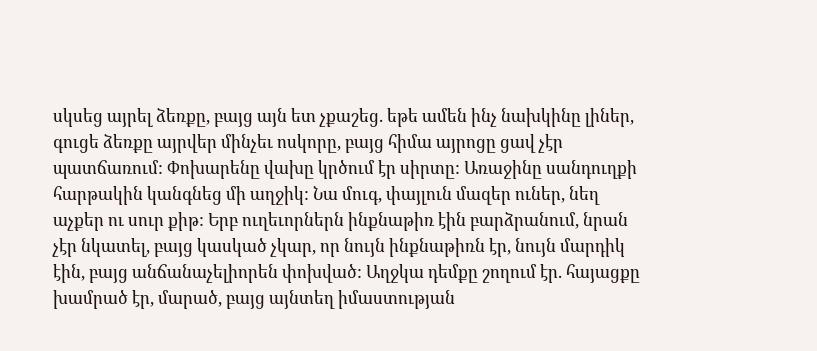սկսեց այրել ձեռքը, բայց այն ետ չքաշեց. եթե ամեն ինչ նախկինը լիներ, գուցե ձեռքը այրվեր մինչեւ ոսկորը, բայց հիմա այրոցը ցավ չէր պատճառում: Փոխարենը վախը կրծում էր սիրտը: Առաջինը սանդուղքի հարթակին կանգնեց մի աղջիկ: Նա մուգ, փայլուն մազեր ուներ, նեղ աչքեր ու սուր քիթ: Երբ ուղեւորներն ինքնաթիռ էին բարձրանում, նրան չէր նկատել, բայց կասկած չկար, որ նույն ինքնաթիռն էր, նույն մարդիկ էին, բայց անճանաչելիորեն փոխված: Աղջկա դեմքը շողում էր. հայացքը խամրած էր, մարած, բայց այնտեղ իմաստության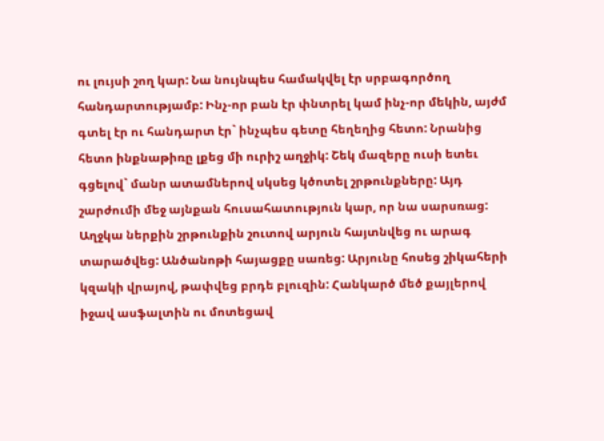ու լույսի շող կար: Նա նույնպես համակվել էր սրբագործող հանդարտությամբ: Ինչ-որ բան էր փնտրել կամ ինչ-որ մեկին, այժմ գտել էր ու հանդարտ էր` ինչպես գետը հեղեղից հետո: Նրանից հետո ինքնաթիռը լքեց մի ուրիշ աղջիկ: Շեկ մազերը ուսի ետեւ գցելով` մանր ատամներով սկսեց կծոտել շրթունքները: Այդ շարժումի մեջ այնքան հուսահատություն կար, որ նա սարսռաց: Աղջկա ներքին շրթունքին շուտով արյուն հայտնվեց ու արագ տարածվեց: Անծանոթի հայացքը սառեց: Արյունը հոսեց շիկահերի կզակի վրայով, թափվեց բրդե բլուզին: Հանկարծ մեծ քայլերով իջավ ասֆալտին ու մոտեցավ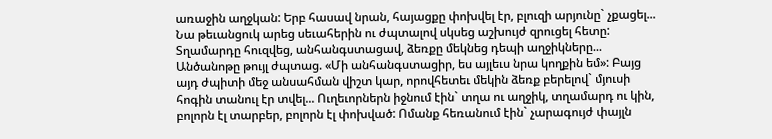առաջին աղջկան: Երբ հասավ նրան, հայացքը փոխվել էր, բլուզի արյունը` չքացել... Նա թեւանցուկ արեց սեւահերին ու ժպտալով սկսեց աշխույժ զրուցել հետը: Տղամարդը հուզվեց, անհանգստացավ, ձեռքը մեկնեց դեպի աղջիկները... Անծանոթը թույլ ժպտաց. «Մի անհանգստացիր, ես այլեւս նրա կողքին եմ»: Բայց այդ ժպիտի մեջ անսահման վիշտ կար, որովհետեւ մեկին ձեռք բերելով` մյուսի հոգին տանուլ էր տվել... Ուղեւորներն իջնում էին` տղա ու աղջիկ, տղամարդ ու կին, բոլորն էլ տարբեր, բոլորն էլ փոխված: Ոմանք հեռանում էին` չարագույժ փայլն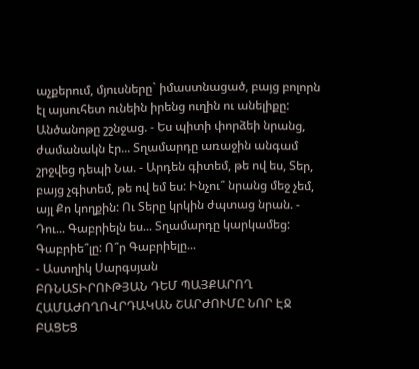աչքերում, մյուսները` իմաստնացած, բայց բոլորն էլ այսուհետ ունեին իրենց ուղին ու անելիքը: Անծանոթը շշնջաց. - Ես պիտի փորձեի նրանց, ժամանակն էր... Տղամարդը առաջին անգամ շրջվեց դեպի Նա. - Արդեն գիտեմ, թե ով ես, Տեր, բայց չգիտեմ, թե ով եմ ես: Ինչու՞ նրանց մեջ չեմ, այլ Քո կողքին: Ու Տերը կրկին ժպտաց նրան. - Դու... Գաբրիելն ես... Տղամարդը կարկամեց: Գաբրիե՞լը: Ո՞ր Գաբրիելը...
- Աստղիկ Սարգսյան
ԲՌՆԱՏԻՐՈՒԹՅԱՆ ԴԵՄ ՊԱՅՔԱՐՈՂ ՀԱՄԱԺՈՂՈՎՐԴԱԿԱՆ ՇԱՐԺՈՒՄԸ ՆՈՐ ԷՋ ԲԱՑԵՑ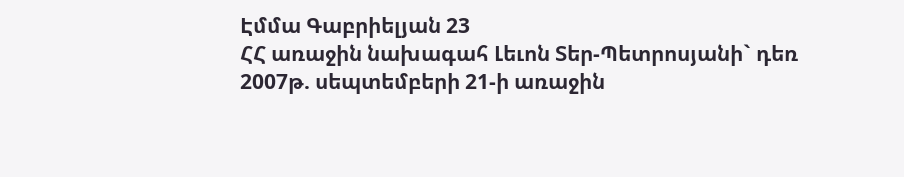Էմմա Գաբրիելյան 23
ՀՀ առաջին նախագահ Լեւոն Տեր-Պետրոսյանի` դեռ 2007թ. սեպտեմբերի 21-ի առաջին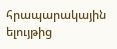հրապարակային ելույթից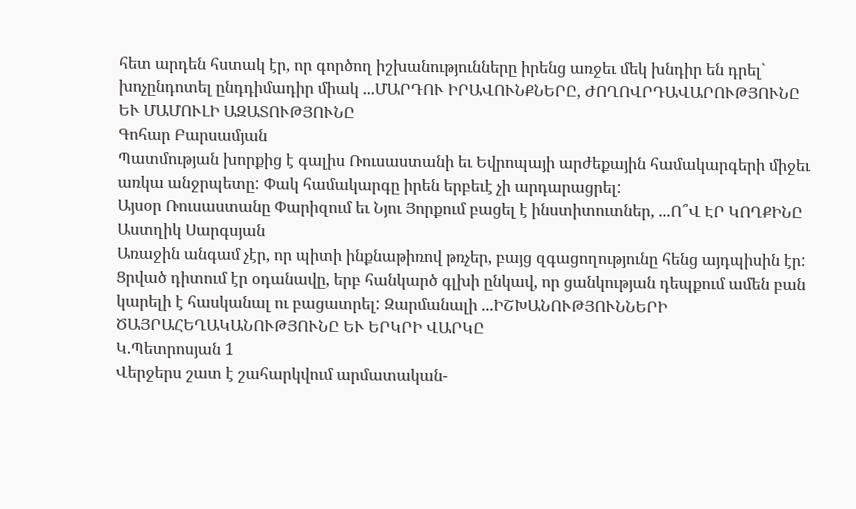հետ արդեն հստակ էր, որ գործող իշխանությունները իրենց առջեւ մեկ խնդիր են դրել` խոչընդոտել ընդդիմադիր միակ ...ՄԱՐԴՈՒ ԻՐԱՎՈՒՆՔՆԵՐԸ, ԺՈՂՈՎՐԴԱՎԱՐՈՒԹՅՈՒՆԸ ԵՒ ՄԱՄՈՒԼԻ ԱԶԱՏՈՒԹՅՈՒՆԸ
Գոհար Բարսամյան
Պատմության խորքից է գալիս Ռուսաստանի եւ Եվրոպայի արժեքային համակարգերի միջեւ առկա անջրպետը: Փակ համակարգը իրեն երբեւէ չի արդարացրել:
Այսօր Ռուսաստանը Փարիզում եւ Նյու Յորքում բացել է ինստիտուտներ, ...Ո՞Վ ԷՐ ԿՈՂՔԻՆԸ
Աստղիկ Սարգսյան
Առաջին անգամ չէր, որ պիտի ինքնաթիռով թռչեր, բայց զգացողությունը հենց այդպիսին էր: Ցրված դիտում էր օդանավը, երբ հանկարծ գլխի ընկավ, որ ցանկության դեպքում ամեն բան կարելի է հասկանալ ու բացատրել: Զարմանալի ...ԻՇԽԱՆՈՒԹՅՈՒՆՆԵՐԻ ԾԱՅՐԱՀԵՂԱԿԱՆՈՒԹՅՈՒՆԸ ԵՒ ԵՐԿՐԻ ՎԱՐԿԸ
Կ.Պետրոսյան 1
Վերջերս շատ է շահարկվում արմատական-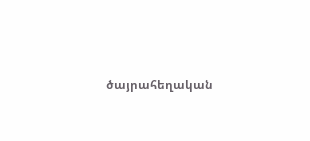ծայրահեղական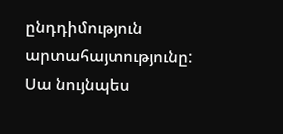ընդդիմություն արտահայտությունը: Սա նույնպես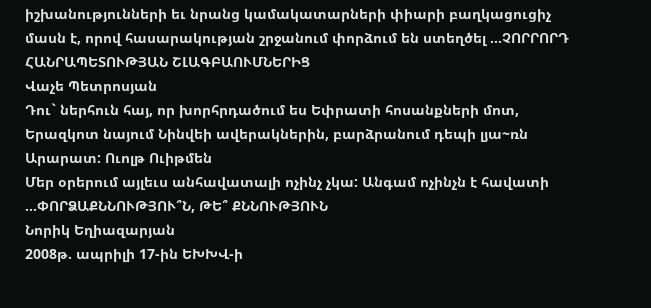իշխանությունների եւ նրանց կամակատարների փիարի բաղկացուցիչ մասն է, որով հասարակության շրջանում փորձում են ստեղծել ...ՉՈՐՐՈՐԴ ՀԱՆՐԱՊԵՏՈՒԹՅԱՆ ՇԼԱԳԲԱՈՒՄՆԵՐԻՑ
Վաչե Պետրոսյան
Դու` ներհուն հայ, որ խորհրդածում ես Եփրատի հոսանքների մոտ, Երազկոտ նայում Նինվեի ավերակներին, բարձրանում դեպի լյա~ռն Արարատ: Ուոլթ Ուիթմեն
Մեր օրերում այլեւս անհավատալի ոչինչ չկա: Անգամ ոչինչն է հավատի ...ՓՈՐՁԱՔՆՆՈՒԹՅՈՒ՞Ն, ԹԵ՞ ՔՆՆՈՒԹՅՈՒՆ
Նորիկ Եղիազարյան
2008թ. ապրիլի 17-ին ԵԽԽՎ-ի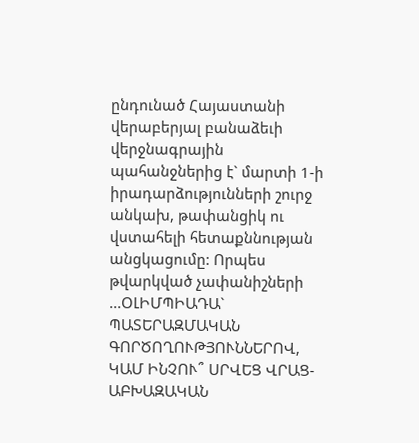ընդունած Հայաստանի վերաբերյալ բանաձեւի վերջնագրային պահանջներից է` մարտի 1-ի իրադարձությունների շուրջ անկախ, թափանցիկ ու վստահելի հետաքննության անցկացումը: Որպես թվարկված չափանիշների ...ՕԼԻՄՊԻԱԴԱ` ՊԱՏԵՐԱԶՄԱԿԱՆ ԳՈՐԾՈՂՈՒԹՅՈՒՆՆԵՐՈՎ, ԿԱՄ ԻՆՉՈՒ՞ ՍՐՎԵՑ ՎՐԱՑ-ԱԲԽԱԶԱԿԱՆ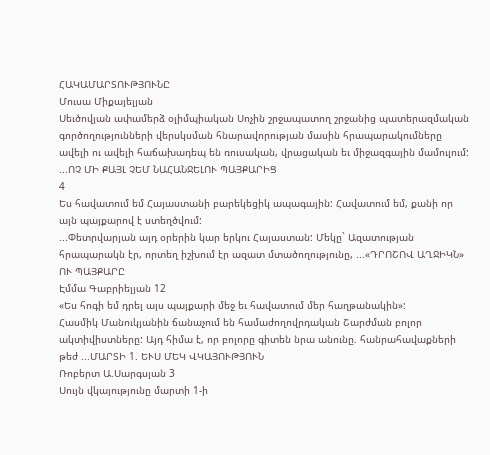ՀԱԿԱՄԱՐՏՈՒԹՅՈՒՆԸ
Մուսա Միքայելյան
Սեւծովյան ափամերձ օլիմպիական Սոչին շրջապատող շրջանից պատերազմական գործողությունների վերսկսման հնարավորության մասին հրապարակումները ավելի ու ավելի հաճախադեպ են ռուսական, վրացական եւ միջազգային մամուլում:
...ՈՉ ՄԻ ՔԱՅԼ ՉԵՄ ՆԱՀԱՆՋԵԼՈՒ ՊԱՅՔԱՐԻՑ
4
Ես հավատում եմ Հայաստանի բարեկեցիկ ապագային: Հավատում եմ, քանի որ այն պայքարով է ստեղծվում:
...Փետրվարյան այդ օրերին կար երկու Հայաստան: Մեկը` Ազատության հրապարակն էր, որտեղ իշխում էր ազատ մտածողությունը, ...«ԴՐՈՇՈՎ ԱՂՋԻԿՆ» ՈՒ ՊԱՅՔԱՐԸ
Էմմա Գաբրիելյան 12
«Ես հոգի եմ դրել այս պայքարի մեջ եւ հավատում մեր հաղթանակին»:
Հասմիկ Մանուկյանին ճանաչում են համաժողովրդական Շարժման բոլոր ակտիվիստները: Այդ հիմա է, որ բոլորը գիտեն նրա անունը. հանրահավաքների թեժ ...ՄԱՐՏԻ 1. ԵՒՍ ՄԵԿ ՎԿԱՅՈՒԹՅՈՒՆ
Ռոբերտ Ա.Սարգսյան 3
Սույն վկայությունը մարտի 1-ի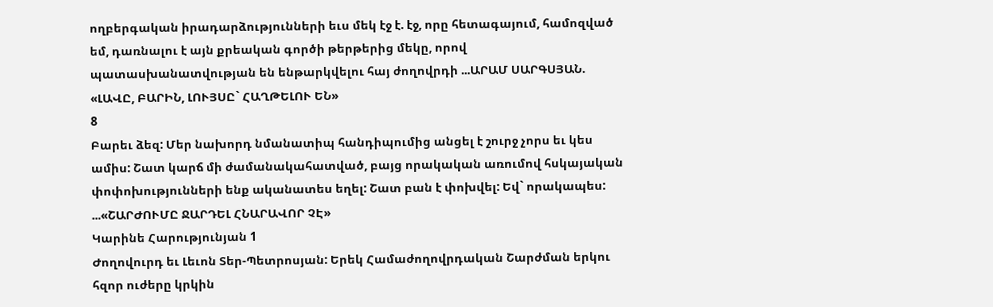ողբերգական իրադարձությունների եւս մեկ էջ է. էջ, որը հետագայում, համոզված եմ, դառնալու է այն քրեական գործի թերթերից մեկը, որով պատասխանատվության են ենթարկվելու հայ ժողովրդի ...ԱՐԱՄ ՍԱՐԳՍՅԱՆ. «ԼԱՎԸ, ԲԱՐԻՆ, ԼՈՒՅՍԸ` ՀԱՂԹԵԼՈՒ ԵՆ»
8
Բարեւ ձեզ: Մեր նախորդ նմանատիպ հանդիպումից անցել է շուրջ չորս եւ կես ամիս: Շատ կարճ մի ժամանակահատված, բայց որակական առումով հսկայական փոփոխությունների ենք ականատես եղել: Շատ բան է փոխվել: Եվ` որակապես:
...«ՇԱՐԺՈՒՄԸ ՋԱՐԴԵԼ ՀՆԱՐԱՎՈՐ ՉԷ»
Կարինե Հարությունյան 1
Ժողովուրդ եւ Լեւոն Տեր-Պետրոսյան: Երեկ Համաժողովրդական Շարժման երկու հզոր ուժերը կրկին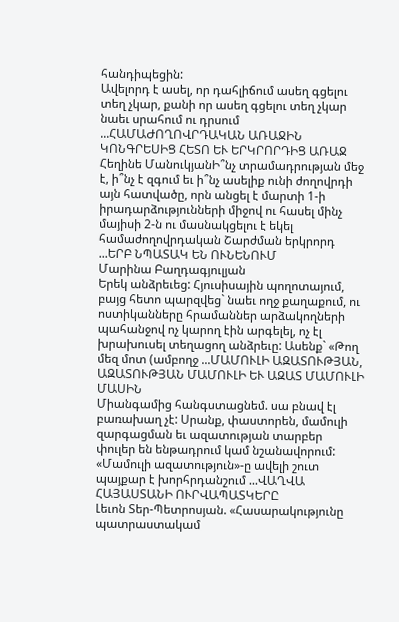հանդիպեցին:
Ավելորդ է ասել, որ դահլիճում ասեղ գցելու տեղ չկար, քանի որ ասեղ գցելու տեղ չկար նաեւ սրահում ու դրսում ...ՀԱՄԱԺՈՂՈՎՐԴԱԿԱՆ ԱՌԱՋԻՆ ԿՈՆԳՐԵՍԻՑ ՀԵՏՈ ԵՒ ԵՐԿՐՈՐԴԻՑ ԱՌԱՋ
Հեղինե ՄանուկյանԻ՞նչ տրամադրության մեջ է, ի՞նչ է զգում եւ ի՞նչ ասելիք ունի ժողովրդի այն հատվածը, որն անցել է մարտի 1-ի իրադարձությունների միջով ու հասել մինչ մայիսի 2-ն ու մասնակցելու է եկել համաժողովրդական Շարժման երկրորդ ...ԵՐԲ ՆՊԱՏԱԿ ԵՆ ՈՒՆԵՆՈՒՄ
Մարինա Բաղդագյուլյան
Երեկ անձրեւեց: Հյուսիսային պողոտայում, բայց հետո պարզվեց` նաեւ ողջ քաղաքում, ու ոստիկանները հրամաններ արձակողների պահանջով ոչ կարող էին արգելել, ոչ էլ խրախուսել տեղացող անձրեւը: Ասենք` «Թող մեզ մոտ (ամբողջ ...ՄԱՄՈՒԼԻ ԱԶԱՏՈՒԹՅԱՆ, ԱԶԱՏՈՒԹՅԱՆ ՄԱՄՈՒԼԻ ԵՒ ԱԶԱՏ ՄԱՄՈՒԼԻ ՄԱՍԻՆ
Միանգամից հանգստացնեմ. սա բնավ էլ բառախաղ չէ: Սրանք, փաստորեն, մամուլի զարգացման եւ ազատության տարբեր փուլեր են ենթադրում կամ նշանավորում:
«Մամուլի ազատություն»-ը ավելի շուտ պայքար է խորհրդանշում ...ՎԱՂՎԱ ՀԱՅԱՍՏԱՆԻ ՈՒՐՎԱՊԱՏԿԵՐԸ
Լեւոն Տեր-Պետրոսյան. «Հասարակությունը պատրաստակամ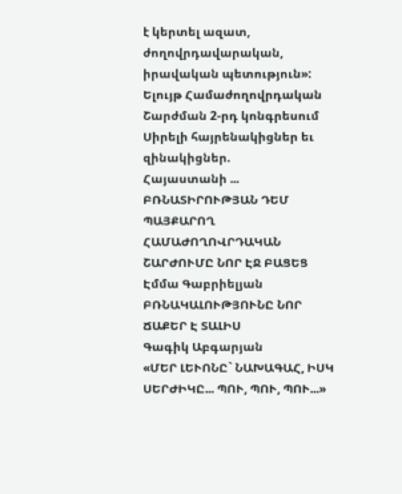է կերտել ազատ, ժողովրդավարական, իրավական պետություն»: Ելույթ Համաժողովրդական Շարժման 2-րդ կոնգրեսում
Սիրելի հայրենակիցներ եւ զինակիցներ.
Հայաստանի ...
ԲՌՆԱՏԻՐՈՒԹՅԱՆ ԴԵՄ ՊԱՅՔԱՐՈՂ ՀԱՄԱԺՈՂՈՎՐԴԱԿԱՆ ՇԱՐԺՈՒՄԸ ՆՈՐ ԷՋ ԲԱՑԵՑ
Էմմա Գաբրիելյան
ԲՌՆԱԿԱԼՈՒԹՅՈՒՆԸ ՆՈՐ ՃԱՔԵՐ Է ՏԱԼԻՍ
Գագիկ Աբգարյան
«ՄԵՐ ԼԵՒՈՆԸ` ՆԱԽԱԳԱՀ, ԻՍԿ ՍԵՐԺԻԿԸ... ՊՈՒ, ՊՈՒ, ՊՈՒ...»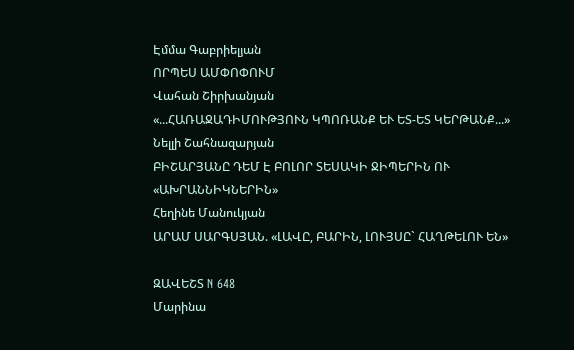Էմմա Գաբրիելյան
ՈՐՊԵՍ ԱՄՓՈՓՈՒՄ
Վահան Շիրխանյան
«...ՀԱՌԱՋԱԴԻՄՈՒԹՅՈՒՆ ԿՊՈՌԱՆՔ ԵՒ ԵՏ-ԵՏ ԿԵՐԹԱՆՔ...»
Նելլի Շահնազարյան
ԲԻՇԱՐՅԱՆԸ ԴԵՄ Է ԲՈԼՈՐ ՏԵՍԱԿԻ ՋԻՊԵՐԻՆ ՈՒ «ԱԽՐԱՆՆԻԿՆԵՐԻՆ»
Հեղինե Մանուկյան
ԱՐԱՄ ՍԱՐԳՍՅԱՆ. «ԼԱՎԸ, ԲԱՐԻՆ, ԼՈՒՅՍԸ` ՀԱՂԹԵԼՈՒ ԵՆ»

ԶԱՎԵՇՏ N 648
Մարինա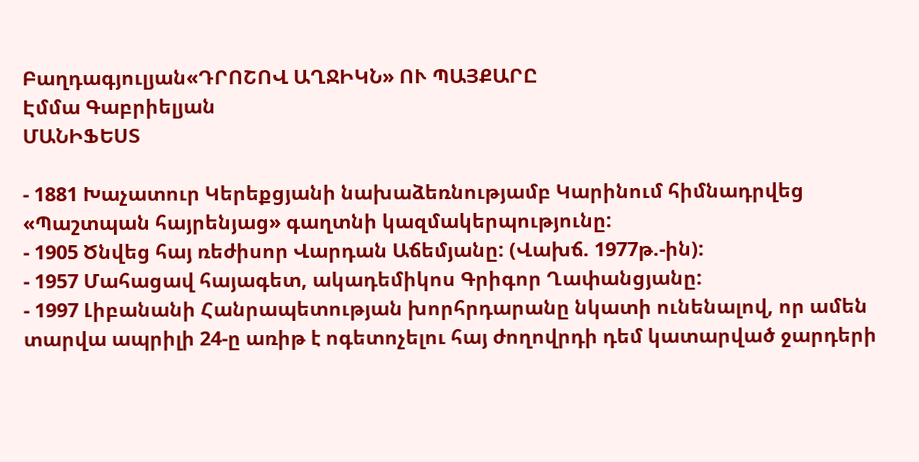Բաղդագյուլյան«ԴՐՈՇՈՎ ԱՂՋԻԿՆ» ՈՒ ՊԱՅՔԱՐԸ
Էմմա Գաբրիելյան
ՄԱՆԻՖԵՍՏ

- 1881 Խաչատուր Կերեքցյանի նախաձեռնությամբ Կարինում հիմնադրվեց «Պաշտպան հայրենյաց» գաղտնի կազմակերպությունը:
- 1905 Ծնվեց հայ ռեժիսոր Վարդան Աճեմյանը: (Վախճ. 1977թ.-ին):
- 1957 Մահացավ հայագետ, ակադեմիկոս Գրիգոր Ղափանցյանը:
- 1997 Լիբանանի Հանրապետության խորհրդարանը նկատի ունենալով, որ ամեն տարվա ապրիլի 24-ը առիթ է ոգետոչելու հայ ժողովրդի դեմ կատարված ջարդերի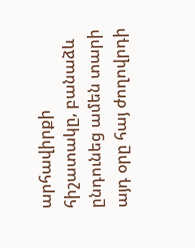արհավիրքի հիշատակը, բանաձև ընդունեց ամեն տարի այդ օրը հայ ժողովրդի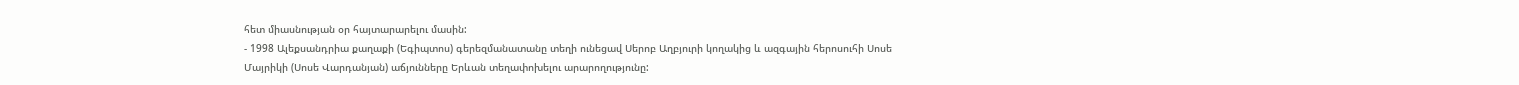հետ միասնության օր հայտարարելու մասին:
- 1998 Ալեքսանդրիա քաղաքի (Եգիպտոս) գերեզմանատանը տեղի ունեցավ Սերոբ Աղբյուրի կողակից և ազգային հերոսուհի Սոսե Մայրիկի (Սոսե Վարդանյան) աճյունները Երևան տեղափոխելու արարողությունը: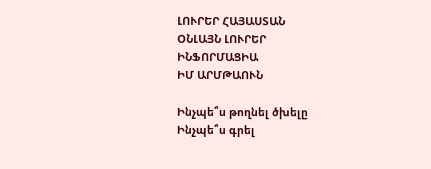ԼՈՒՐԵՐ ՀԱՅԱՍՏԱՆ
ՕՆԼԱՅՆ ԼՈՒՐԵՐ
ԻՆՖՈՐՄԱՑԻԱ
ԻՄ ԱՐՄԹԱՈՒՆ

Ինչպե՞ս թողնել ծխելը
Ինչպե՞ս գրել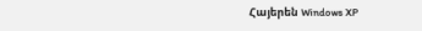Հայերեն Windows XP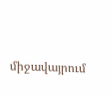միջավայրում